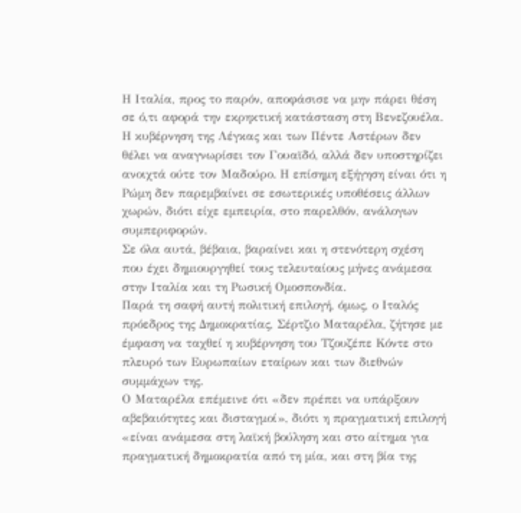Η Ιταλία, προς το παρόν, αποφάσισε να μην πάρει θέση σε ό,τι αφορά την εκρηκτική κατάσταση στη Βενεζουέλα. Η κυβέρνηση της Λέγκας και των Πέντε Αστέρων δεν θέλει να αναγνωρίσει τον Γουαϊδό, αλλά δεν υποστηρίζει ανοιχτά ούτε τον Μαδούρο. Η επίσημη εξήγηση είναι ότι η Ρώμη δεν παρεμβαίνει σε εσωτερικές υποθέσεις άλλων χωρών, διότι είχε εμπειρία, στο παρελθόν, ανάλογων συμπεριφορών.
Σε όλα αυτά, βέβαια, βαραίνει και η στενότερη σχέση που έχει δημιουργηθεί τους τελευταίους μήνες ανάμεσα στην Ιταλία και τη Ρωσική Ομοσπονδία.
Παρά τη σαφή αυτή πολιτική επιλογή, όμως, ο Ιταλός πρόεδρος της Δημοκρατίας, Σέρτζιο Ματαρέλα, ζήτησε με έμφαση να ταχθεί η κυβέρνηση του Τζουζέπε Κόντε στο πλευρό των Ευρωπαίων εταίρων και των διεθνών συμμάχων της.
Ο Ματαρέλα επέμεινε ότι «δεν πρέπει να υπάρξουν αβεβαιότητες και δισταγμοί», διότι η πραγματική επιλογή «είναι ανάμεσα στη λαϊκή βούληση και στο αίτημα για πραγματική δημοκρατία από τη μία, και στη βία της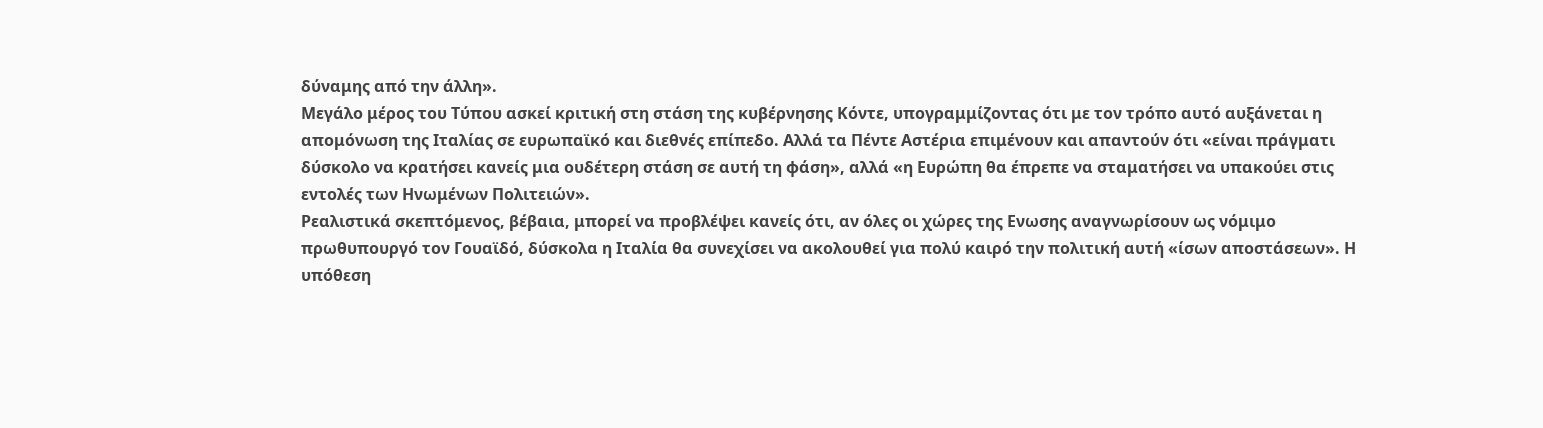δύναμης από την άλλη».
Μεγάλο μέρος του Τύπου ασκεί κριτική στη στάση της κυβέρνησης Κόντε, υπογραμμίζοντας ότι με τον τρόπο αυτό αυξάνεται η απομόνωση της Ιταλίας σε ευρωπαϊκό και διεθνές επίπεδο. Αλλά τα Πέντε Αστέρια επιμένουν και απαντούν ότι «είναι πράγματι δύσκολο να κρατήσει κανείς μια ουδέτερη στάση σε αυτή τη φάση», αλλά «η Ευρώπη θα έπρεπε να σταματήσει να υπακούει στις εντολές των Ηνωμένων Πολιτειών».
Ρεαλιστικά σκεπτόμενος, βέβαια, μπορεί να προβλέψει κανείς ότι, αν όλες οι χώρες της Ενωσης αναγνωρίσουν ως νόμιμο πρωθυπουργό τον Γουαϊδό, δύσκολα η Ιταλία θα συνεχίσει να ακολουθεί για πολύ καιρό την πολιτική αυτή «ίσων αποστάσεων». Η υπόθεση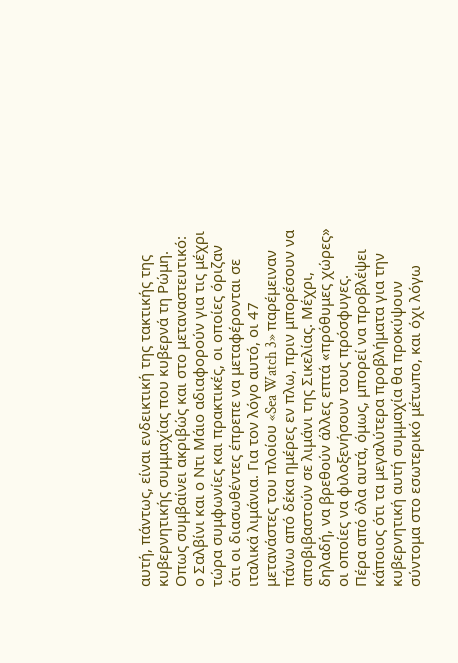αυτή, πάντως, είναι ενδεικτική της τακτικής της κυβερνητικής συμμαχίας που κυβερνά τη Ρώμη.
Οπως συμβαίνει ακριβώς και στο μεταναστευτικό: ο Σαλβίνι και ο Ντι Μάιο αδιαφορούν για τις μέχρι τώρα συμφωνίες και πρακτικές, οι οποίες όριζαν ότι οι διασωθέντες έπρεπε να μεταφέρονται σε ιταλικά λιμάνια. Για τον λόγο αυτό, οι 47 μετανάστες του πλοίου «Sea Watch 3» παρέμειναν πάνω από δέκα ημέρες εν πλω, πριν μπορέσουν να αποβιβαστούν σε λιμάνι της Σικελίας. Μέχρι, δηλαδή, να βρεθούν άλλες επτά «πρόθυμες χώρες» οι οποίες να φιλοξενήσουν τους πρόσφυγες.
Πέρα από όλα αυτά, όμως, μπορεί να προβλέψει κάποιος ότι τα μεγαλύτερα προβλήματα για την κυβερνητική αυτή συμμαχία θα προκύψουν σύντομα στο εσωτερικό μέτωπο, και όχι λόγω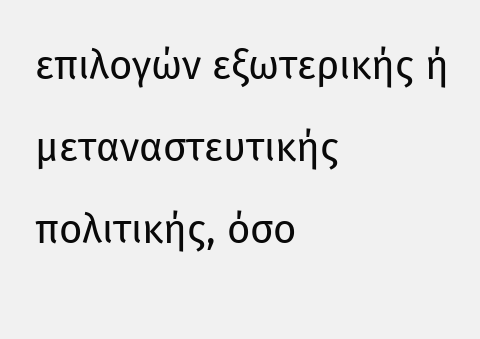επιλογών εξωτερικής ή μεταναστευτικής πολιτικής, όσο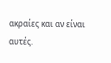ακραίες και αν είναι αυτές.